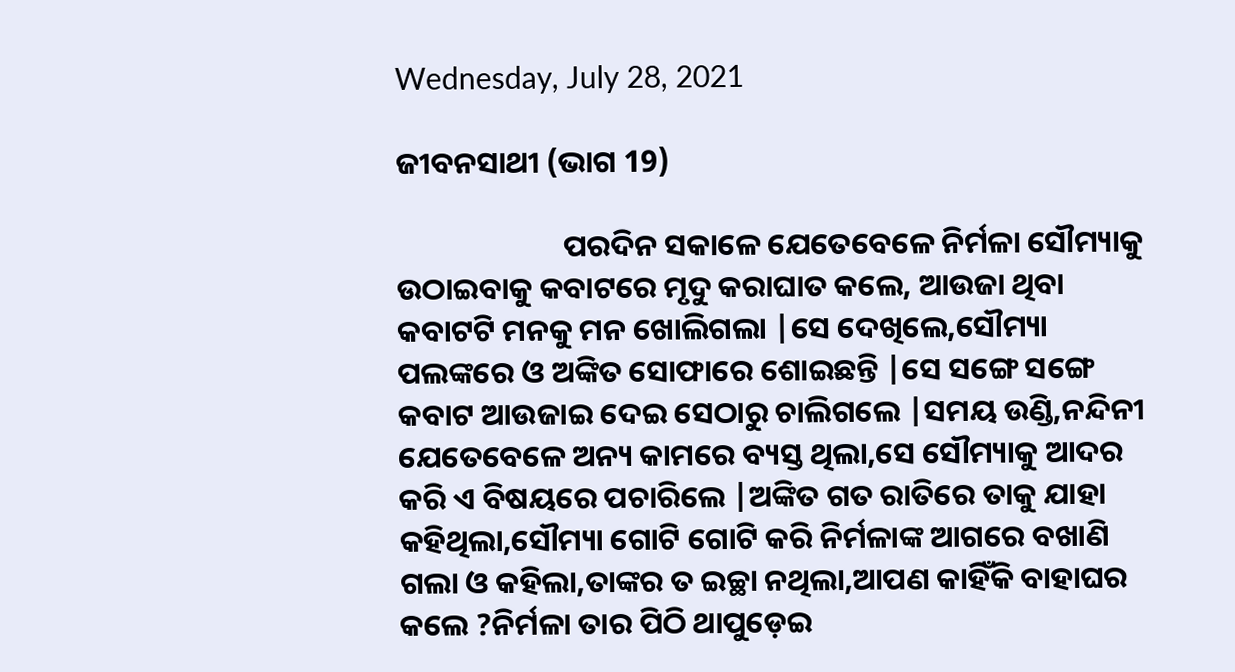Wednesday, July 28, 2021

ଜୀବନସାଥୀ (ଭାଗ 19)

                        ପରଦିନ ସକାଳେ ଯେତେବେଳେ ନିର୍ମଳା ସୌମ୍ୟାକୁ ଉଠାଇବାକୁ କବାଟରେ ମୃଦୁ କରାଘାତ କଲେ, ଆଉଜା ଥିବା କବାଟଟି ମନକୁ ମନ ଖୋଲିଗଲା |ସେ ଦେଖିଲେ,ସୌମ୍ୟା ପଲଙ୍କରେ ଓ ଅଙ୍କିତ ସୋଫାରେ ଶୋଇଛନ୍ତି |ସେ ସଙ୍ଗେ ସଙ୍ଗେ  କବାଟ ଆଉଜାଇ ଦେଇ ସେଠାରୁ ଚାଲିଗଲେ |ସମୟ ଉଣ୍ଡି,ନନ୍ଦିନୀ ଯେତେବେଳେ ଅନ୍ୟ କାମରେ ବ୍ୟସ୍ତ ଥିଲା,ସେ ସୌମ୍ୟାକୁ ଆଦର କରି ଏ ବିଷୟରେ ପଚାରିଲେ |ଅଙ୍କିତ ଗତ ରାତିରେ ତାକୁ ଯାହା କହିଥିଲା,ସୌମ୍ୟା ଗୋଟି ଗୋଟି କରି ନିର୍ମଳାଙ୍କ ଆଗରେ ବଖାଣି ଗଲା ଓ କହିଲା,ତାଙ୍କର ତ ଇଚ୍ଛା ନଥିଲା,ଆପଣ କାହିଁକି ବାହାଘର କଲେ ?ନିର୍ମଳା ତାର ପିଠି ଥାପୁଡ଼େଇ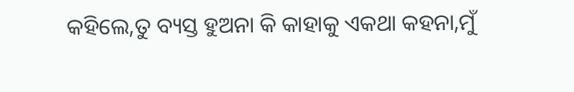କହିଲେ,ତୁ ବ୍ୟସ୍ତ ହୁଅନା କି କାହାକୁ ଏକଥା କହନା,ମୁଁ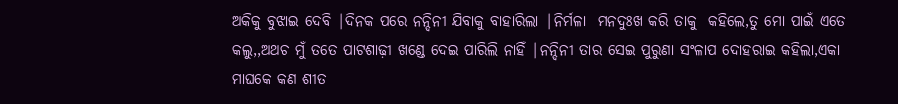ଅକିକୁ ବୁଝାଇ ଦେବି |ଦିନକ ପରେ ନନ୍ଦିନୀ ଯିବାକୁ ବାହାରିଲା |ନିର୍ମଳା  ମନଦୁଃଖ କରି ତାକୁ  କହିଲେ,ତୁ ମୋ ପାଇଁ ଏତେ କଲୁ,,ଅଥଚ ମୁଁ ତତେ ପାଟଶାଢ଼ୀ ଖଣ୍ଡେ ଦେଇ ପାରିଲି ନାହିଁ |ନନ୍ଦିନୀ ତାର ସେଇ ପୁରୁଣା ସଂଳାପ ଦୋହରାଇ କହିଲା,ଏକା  ମାଘକେ କଣ ଶୀତ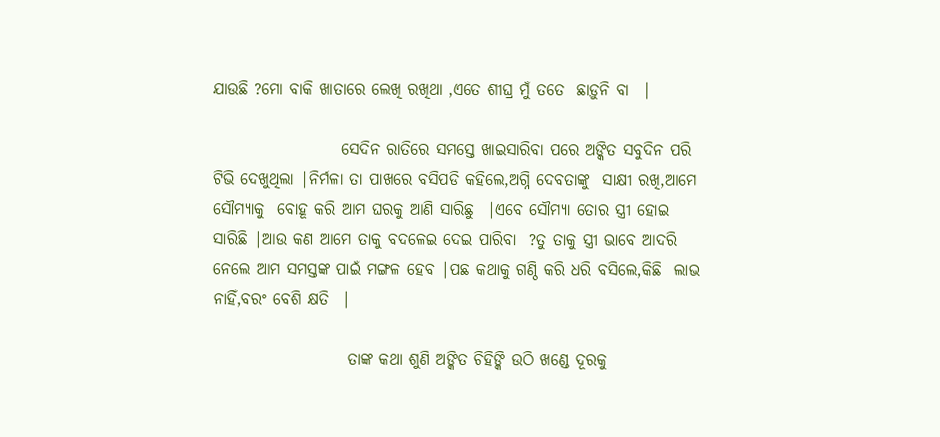ଯାଉଛି ?ମୋ ବାକି ଖାତାରେ ଲେଖି ରଖିଥା ,ଏତେ ଶୀଘ୍ର ମୁଁ ତତେ  ଛାଡ଼ୁନି ବା  |

                    ସେଦିନ ରାତିରେ ସମସ୍ତେ ଖାଇସାରିବା ପରେ ଅଙ୍କିତ ସବୁଦିନ ପରି ଟିଭି ଦେଖୁଥିଲା |ନିର୍ମଳା ତା ପାଖରେ ବସିପଡି କହିଲେ,ଅଗ୍ନି ଦେବତାଙ୍କୁ  ସାକ୍ଷୀ ରଖି,ଆମେ ସୌମ୍ୟାକୁ  ବୋହୂ କରି ଆମ ଘରକୁ ଆଣି ସାରିଛୁ  |ଏବେ ସୌମ୍ୟା ତୋର ସ୍ତ୍ରୀ ହୋଇ ସାରିଛି |ଆଉ କଣ ଆମେ ତାକୁ ବଦଳେଇ ଦେଇ ପାରିବା  ?ତୁ ତାକୁ ସ୍ତ୍ରୀ ଭାବେ ଆଦରି ନେଲେ ଆମ ସମସ୍ତଙ୍କ ପାଇଁ ମଙ୍ଗଳ ହେବ |ପଛ କଥାକୁ ଗଣ୍ଠି କରି ଧରି ବସିଲେ,କିଛି  ଲାଭ ନାହିଁ,ବରଂ ବେଶି କ୍ଷତି  |

                     ତାଙ୍କ କଥା ଶୁଣି ଅଙ୍କିତ ଚିହିଙ୍କି ଉଠି ଖଣ୍ଡେ ଦୂରକୁ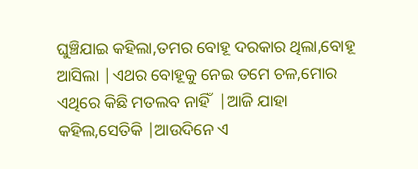ଘୁଞ୍ଚିଯାଇ କହିଲା,ତମର ବୋହୂ ଦରକାର ଥିଲା,ବୋହୂ ଆସିଲା |ଏଥର ବୋହୂକୁ ନେଇ ତମେ ଚଳ,ମୋର ଏଥିରେ କିଛି ମତଲବ ନାହିଁ  |ଆଜି ଯାହା କହିଲ,ସେତିକି |ଆଉଦିନେ ଏ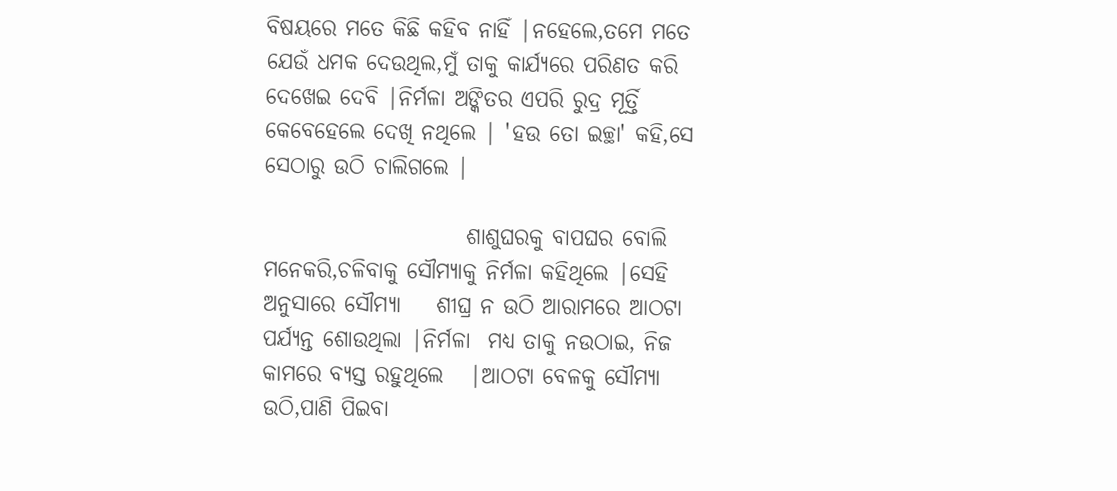ବିଷୟରେ ମତେ କିଛି କହିବ ନାହିଁ |ନହେଲେ,ତମେ ମତେ ଯେଉଁ ଧମକ ଦେଉଥିଲ,ମୁଁ ତାକୁ କାର୍ଯ୍ୟରେ ପରିଣତ କରି ଦେଖେଇ ଦେବି |ନିର୍ମଳା ଅଙ୍କିତର ଏପରି ରୁଦ୍ର ମୂର୍ତ୍ତି କେବେହେଲେ ଦେଖି ନଥିଲେ | 'ହଉ ତୋ ଇଚ୍ଛା' କହି,ସେ ସେଠାରୁ ଉଠି ଚାଲିଗଲେ |

                       ଶାଶୁଘରକୁ ବାପଘର ବୋଲି ମନେକରି,ଚଳିବାକୁ ସୌମ୍ୟାକୁ ନିର୍ମଳା କହିଥିଲେ |ସେହି ଅନୁସାରେ ସୌମ୍ୟା    ଶୀଘ୍ର ନ ଉଠି ଆରାମରେ ଆଠଟା ପର୍ଯ୍ୟନ୍ତ ଶୋଉଥିଲା |ନିର୍ମଳା  ମଧ୍ୟ ତାକୁ ନଉଠାଇ, ନିଜ କାମରେ ବ୍ୟସ୍ତ ରହୁଥିଲେ   |ଆଠଟା ବେଳକୁ ସୌମ୍ୟା ଉଠି,ପାଣି ପିଇବା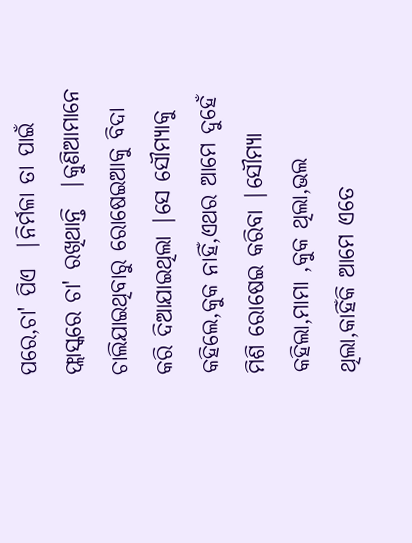ପରେ,ଚା' ପିଏ  |ନିର୍ମଳା ତା ପାଇଁ ଫ୍ଲାସ୍କରେ ଚା' ରଖିଥାନ୍ତି  |କୁଣିଆମାନେ ଚାଲିଯାଇଥିବାରୁ ରୋଷେଇଆକୁ ବିଦା କରି ଦିଆଯାଇଥିଲା |ସେ ସୌମ୍ୟାକୁ କହିଲେ,କୁକ ନାହିଁ,ଏଥର ଆମେ ଦୁହେଁ ମିଶି ରୋଷେଇ କରିବା |ସୌମ୍ୟା କହିଲା,ମାମା ,କୁକ ଥିଲା,ଭଲ ଥିଲା,କାହିଁକି ଆମେ ଏତେ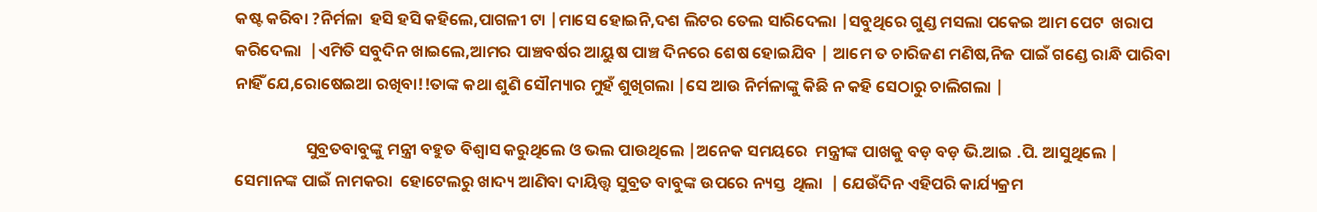କଷ୍ଟ କରିବା ?ନିର୍ମଳା  ହସି ହସି କହିଲେ,ପାଗଳୀ ଟା |ମାସେ ହୋଇନି,ଦଶ ଲିଟର ତେଲ ସାରିଦେଲା |ସବୁଥିରେ ଗୁଣ୍ଡ ମସଲା ପକେଇ ଆମ ପେଟ  ଖରାପ କରିଦେଲା  |ଏମିତି ସବୁଦିନ ଖାଇଲେ,ଆମର ପାଞ୍ଚବର୍ଷର ଆୟୁଷ ପାଞ୍ଚ ଦିନରେ ଶେଷ ହୋଇଯିବ | ଆମେ ତ ଚାରିଜଣ ମଣିଷ,ନିଜ ପାଇଁ ଗଣ୍ଡେ ରାନ୍ଧି ପାରିବା  ନାହିଁ ଯେ,ରୋଷେଇଆ ରଖିବା!!ତାଙ୍କ କଥା ଶୁଣି ସୌମ୍ୟାର ମୁହଁ ଶୁଖିଗଲା |ସେ ଆଉ ନିର୍ମଳାଙ୍କୁ କିଛି ନ କହି ସେଠାରୁ ଚାଲିଗଲା |

                   ସୁବ୍ରତବାବୁଙ୍କୁ ମନ୍ତ୍ରୀ ବହୁତ ବିଶ୍ୱାସ କରୁଥିଲେ ଓ ଭଲ ପାଉଥିଲେ |ଅନେକ ସମୟରେ  ମନ୍ତ୍ରୀଙ୍କ ପାଖକୁ ବଡ଼ ବଡ଼ ଭି.ଆଇ .ପି. ଆସୁଥିଲେ | ସେମାନଙ୍କ ପାଇଁ ନାମକରା  ହୋଟେଲରୁ ଖାଦ୍ୟ ଆଣିବା ଦାୟିତ୍ତ୍ୱ ସୁବ୍ରତ ବାବୁଙ୍କ ଉପରେ ନ୍ୟସ୍ତ  ଥିଲା  | ଯେଉଁଦିନ ଏହିପରି କାର୍ଯ୍ୟକ୍ରମ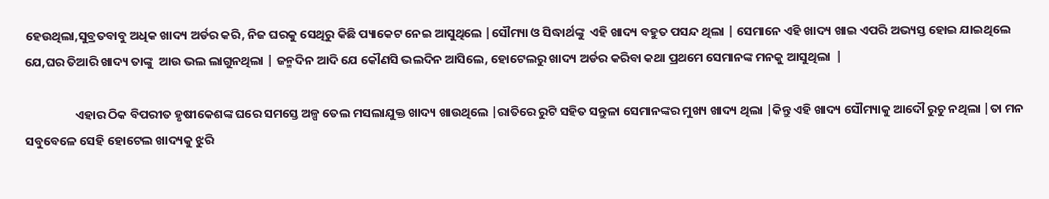ହେଉଥିଲା,ସୁବ୍ରତବାବୁ ଅଧିକ ଖାଦ୍ୟ ଅର୍ଡର କରି, ନିଜ ଘରକୁ ସେଥିରୁ କିଛି ପ୍ୟାକେଟ ନେଇ ଆସୁଥିଲେ |ସୌମ୍ୟା ଓ ସିଦ୍ଧାର୍ଥଙ୍କୁ  ଏହି ଖାଦ୍ୟ ବହୁତ ପସନ୍ଦ ଥିଲା | ସେମାନେ ଏହି ଖାଦ୍ୟ ଖାଇ ଏପରି ଅଭ୍ୟସ୍ତ ହୋଇ ଯାଇଥିଲେ ଯେ,ଘର ତିଆରି ଖାଦ୍ୟ ତାଙ୍କୁ  ଆଉ ଭଲ ଲାଗୁନଥିଲା | ଜନ୍ମଦିନ ଆଦି ଯେ କୌଣସି ଭଲଦିନ ଆସିଲେ, ହୋଟେଲରୁ ଖାଦ୍ୟ ଅର୍ଡର କରିବା କଥା ପ୍ରଥମେ ସେମାନଙ୍କ ମନକୁ ଆସୁଥିଲା  |

                  ଏହାର ଠିକ ବିପରୀତ ହୃଷୀକେଶଙ୍କ ଘରେ ସମସ୍ତେ ଅଳ୍ପ ତେଲ ମସଲାଯୁକ୍ତ ଖାଦ୍ୟ ଖାଉଥିଲେ |ରାତିରେ ରୁଟି ସହିତ ସନ୍ତୁଳା ସେମାନଙ୍କର ମୁଖ୍ୟ ଖାଦ୍ୟ ଥିଲା |କିନ୍ତୁ ଏହି ଖାଦ୍ୟ ସୌମ୍ୟାକୁ ଆଦୌ ରୁଚୁ ନଥିଲା |ତା ମନ ସବୁବେଳେ ସେହି ହୋଟେଲ ଖାଦ୍ୟକୁ ଝୁରି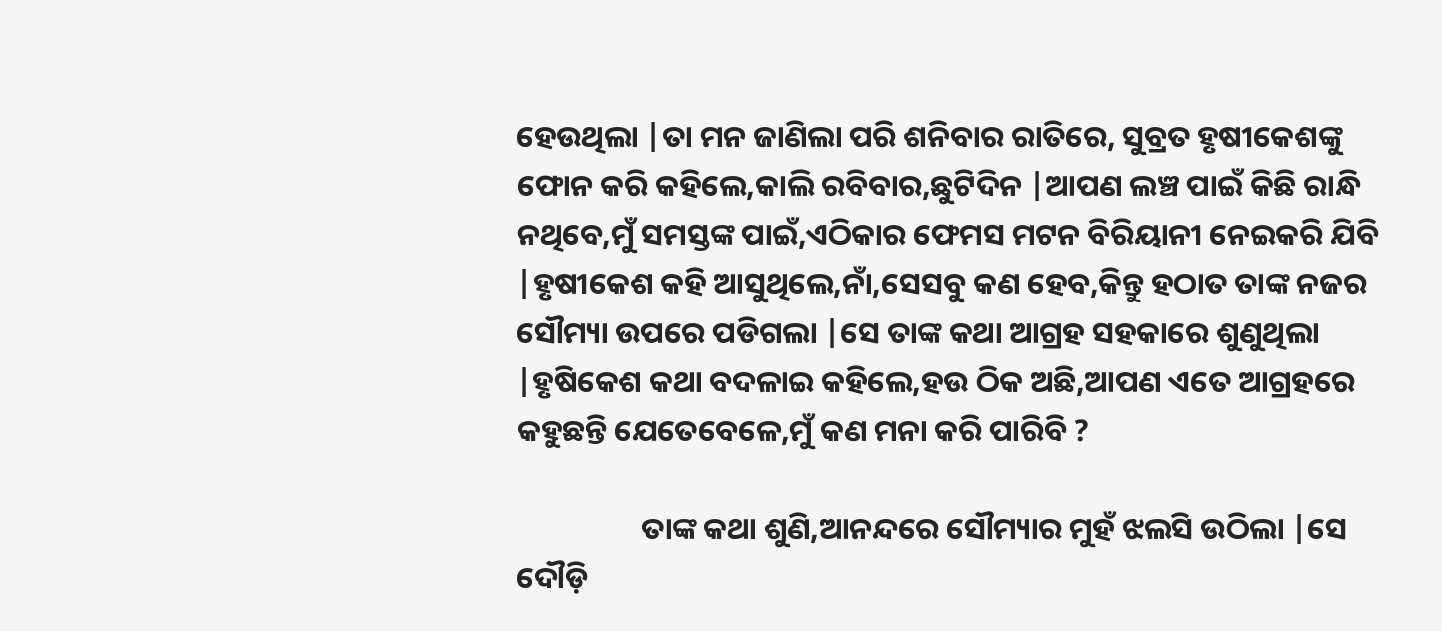ହେଉଥିଲା |ତା ମନ ଜାଣିଲା ପରି ଶନିବାର ରାତିରେ, ସୁବ୍ରତ ହୃଷୀକେଶଙ୍କୁ ଫୋନ କରି କହିଲେ,କାଲି ରବିବାର,ଛୁଟିଦିନ |ଆପଣ ଲଞ୍ଚ ପାଇଁ କିଛି ରାନ୍ଧି ନଥିବେ,ମୁଁ ସମସ୍ତଙ୍କ ପାଇଁ,ଏଠିକାର ଫେମସ ମଟନ ବିରିୟାନୀ ନେଇକରି ଯିବି |ହୃଷୀକେଶ କହି ଆସୁଥିଲେ,ନାଁ,ସେସବୁ କଣ ହେବ,କିନ୍ତୁ ହଠାତ ତାଙ୍କ ନଜର ସୌମ୍ୟା ଉପରେ ପଡିଗଲା |ସେ ତାଙ୍କ କଥା ଆଗ୍ରହ ସହକାରେ ଶୁଣୁଥିଲା |ହୃଷିକେଶ କଥା ବଦଳାଇ କହିଲେ,ହଉ ଠିକ ଅଛି,ଆପଣ ଏତେ ଆଗ୍ରହରେ କହୁଛନ୍ତି ଯେତେବେଳେ,ମୁଁ କଣ ମନା କରି ପାରିବି ?

                  ତାଙ୍କ କଥା ଶୁଣି,ଆନନ୍ଦରେ ସୌମ୍ୟାର ମୁହଁ ଝଲସି ଉଠିଲା |ସେ ଦୌଡ଼ି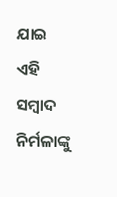ଯାଇ ଏହି ସମ୍ବାଦ ନିର୍ମଳାଙ୍କୁ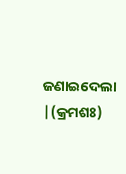ଜଣାଇଦେଲା |(କ୍ରମଶଃ)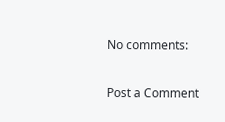No comments:

Post a Comment